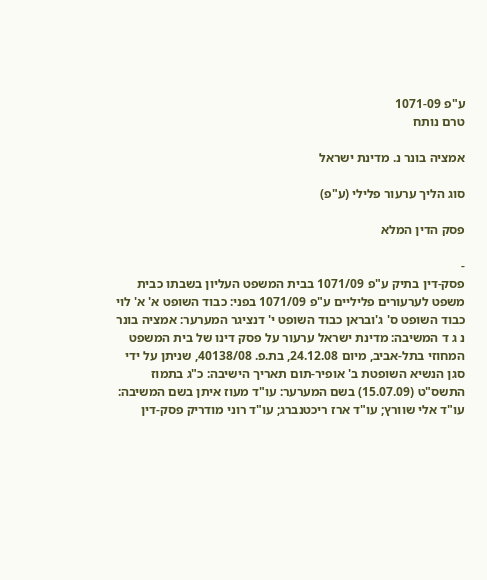ע"פ 1071-09
טרם נותח

אמציה בונר נ. מדינת ישראל

סוג הליך ערעור פלילי (ע"פ)

פסק הדין המלא

-
פסק-דין בתיק ע"פ 1071/09 בבית המשפט העליון בשבתו כבית משפט לערעורים פליליים ע"פ 1071/09 בפני: כבוד השופט א' א' לוי כבוד השופט ס' ג'ובראן כבוד השופט י' דנציגר המערער: אמציה בונר נ ג ד המשיבה: מדינת ישראל ערעור על פסק דינו של בית המשפט המחוזי בתל-אביב, מיום 24.12.08, בת.פ. 40138/08, שניתן על ידי סגן הנשיא השופטת ב' אופיר-תום תאריך הישיבה: כ"ג בתמוז התשס"ט (15.07.09) בשם המערער: עו"ד מעוז איתן בשם המשיבה: עו"ד אלי שוורץ; עו"ד ארז ריכטנברג; עו"ד רוני מודריק פסק-דין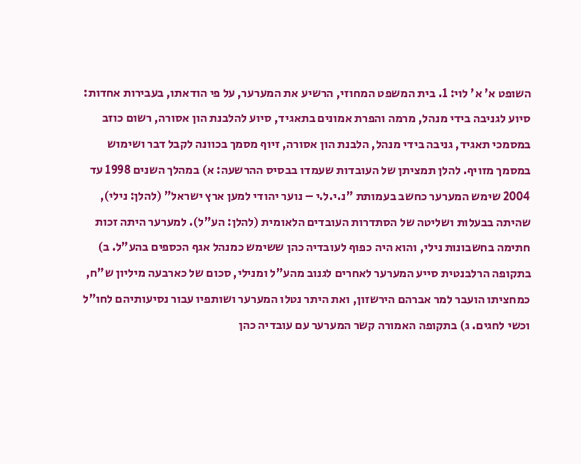השופט א' א' לוי: 1. בית המשפט המחוזי, הרשיע את המערער, על פי הודאתו, בעבירות אחדות: סיוע לגניבה בידי מנהל, מרמה והפרת אמונים בתאגיד, סיוע להלבנת הון אסורה, רשום כוזב במסמכי תאגיד, גניבה בידי מנהל, הלבנת הון אסורה, זיוף מסמך בכוונה לקבל דבר ושימוש במסמך מזויף. להלן תמציתן של העובדות שעמדו בבסיס ההרשעה: א) במהלך השנים 1998 עד 2004 שימש המערער כחשב בעמותת "נ.י.ל.י – נוער יהודי למען ארץ ישראל" (להלן: נילי), שהיתה בבעלות ושליטה של הסתדרות העובדים הלאומית (להלן: הע"ל). למערער היתה זכות חתימה בחשבונות נילי, והוא היה כפוף לעובדיה כהן ששימש כמנהל אגף הכספים בהע"ל. ב) בתקופה הרלבנטית סייע המערער לאחרים לגנוב מהע"ל ומנילי, סכום של כארבעה מיליון ש"ח, כמחציתו הועבר למר אברהם הירשזון, ואת היתר נטלו המערער ושותפיו עבור נסיעותיהם לחו"ל וכשי לחגים. ג) בתקופה האמורה קשר המערער עם עובדיה כהן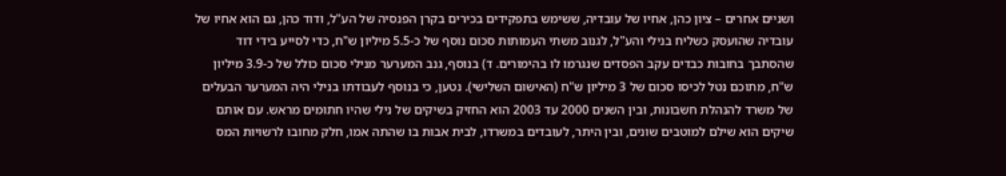ושניים אחרים – ציון כהן, אחיו של עובדיה, ששימש בתפקידים בכירים בקרן הפנסיה של הע"ל, ודוד כהן, גם הוא אחיו של עובדיה שהועסק כשליח בנילי והע"ל, לגנוב משתי העמותות סכום נוסף של כ-5.5 מיליון ש"ח, כדי לסייע בידי דוד שהסתבך בחובות כבדים עקב הפסדים שנגרמו לו בהימורים. ד) בנוסף, גנב המערער מנילי סכום כולל של כ-3.9 מיליון ש"ח, מתוכם נטל לכיסו סכום של 3 מיליון ש"ח (האישום השלישי). נטען, כי בנוסף לעבודתו בנילי היה המערער הבעלים של משרד להנהלת חשבונות, ובין השנים 2000 עד 2003 הוא החזיק בשיקים של נילי שהיו חתומים מראש. עם אותם שיקים הוא שילם למוטבים שונים, ובין היתר, לעובדים במשרדו, לבית אבות בו שהתה אמו, חלק מחובו לרשויות המס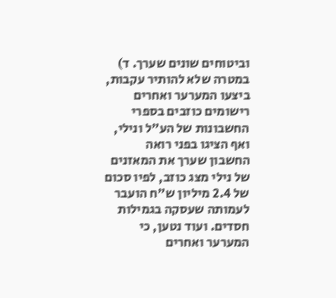וביטוחים שונים שערך. ד) במטרה שלא להותיר עקבות, ביצעו המערער ואחרים רישומים כוזבים בספרי החשבונות של הע"ל ונילי, ואף הציגו בפני רואה החשבון שערך את המאזנים של נילי מצג כוזב, לפיו סכום של 2.4 מיליון ש"ח הועבר לעמותה שעסקה בגמילות חסדים. ועוד נטען, כי המערער ואחרים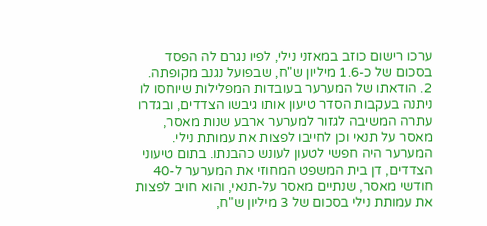ערכו רישום כוזב במאזני נילי, לפיו נגרם לה הפסד בסכום של כ-1.6 מיליון ש"ח, שבפועל נגנב מקופתה. 2. הודאתו של המערער בעובדות המפלילות שיוחסו לו ניתנה בעקבות הסדר טיעון אותו גיבשו הצדדים, ובגדרו עתרה המשיבה לגזור למערער ארבע שנות מאסר, מאסר על תנאי וכן לחייבו לפצות את עמותת נילי. המערער היה חפשי לטעון לעונש כהבנתו. בתום טיעוני הצדדים, דן בית המשפט המחוזי את המערער ל-40 חודשי מאסר, שנתיים מאסר על-תנאי, והוא חויב לפצות את עמותת נילי בסכום של 3 מיליון ש"ח,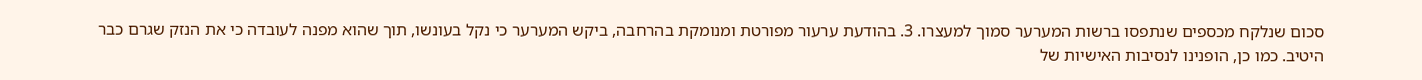סכום שנלקח מכספים שנתפסו ברשות המערער סמוך למעצרו. 3. בהודעת ערעור מפורטת ומנומקת בהרחבה, ביקש המערער כי נקל בעונשו, תוך שהוא מפנה לעובדה כי את הנזק שגרם כבר היטיב. כמו כן, הופנינו לנסיבות האישיות של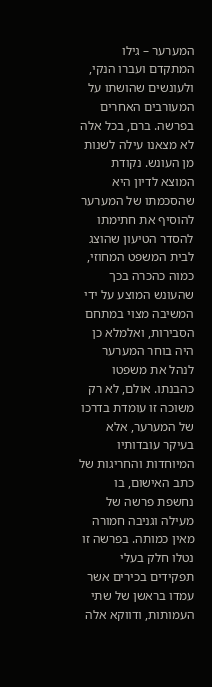המערער – גילו המתקדם ועברו הנקי, ולעונשים שהושתו על המעורבים האחרים בפרשה. ברם, בכל אלה לא מצאנו עילה לשנות מן העונש. נקודת המוצא לדיון היא שהסכמתו של המערער להוסיף את חתימתו להסדר הטיעון שהוצג לבית המשפט המחוזי, כמוה כהכרה בכך שהעונש המוצע על ידי המשיבה מצוי במתחם הסבירות, ואלמלא כן היה בוחר המערער לנהל את משפטו כהבנתו. אולם, לא רק משוכה זו עומדת בדרכו של המערער, אלא בעיקר עובדותיו המיוחדות והחריגות של כתב האישום, בו נחשפת פרשה של מעילה וגניבה חמורה מאין כמותה. בפרשה זו נטלו חלק בעלי תפקידים בכירים אשר עמדו בראשן של שתי העמותות, ודווקא אלה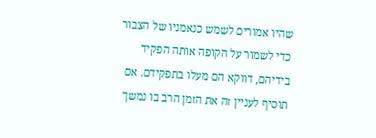שהיו אמורים לשמש כנאמניו של הצבור כדי לשמור על הקופה אותה הפקיד בידיהם, דווקא הם מעלו בתפקידם. אם תוסיף לעניין זה את הזמן הרב בו נמשך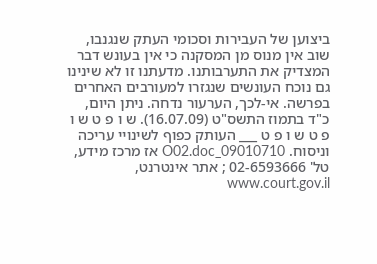ביצוען של העבירות וסכומי העתק שנגנבו, שוב אין מנוס מן המסקנה כי אין בעונש דבר המצדיק את התערבותנו. מדעתנו זו לא שינינו גם נוכח העונשים שנגזרו למעורבים האחרים בפרשה. אי-לכך, הערעור נדחה. ניתן היום, כ"ד בתמוז התשס"ט (16.07.09). ש ו פ ט ש ו פ ט ש ו פ ט ___ העותק כפוף לשינויי עריכה וניסוח. 09010710_O02.doc אז מרכז מידע, טל' 02-6593666 ; אתר אינטרנט, www.court.gov.il